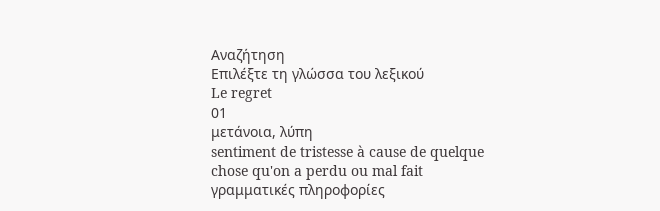Αναζήτηση
Επιλέξτε τη γλώσσα του λεξικού
Le regret
01
μετάνοια, λύπη
sentiment de tristesse à cause de quelque chose qu'on a perdu ou mal fait
γραμματικές πληροφορίες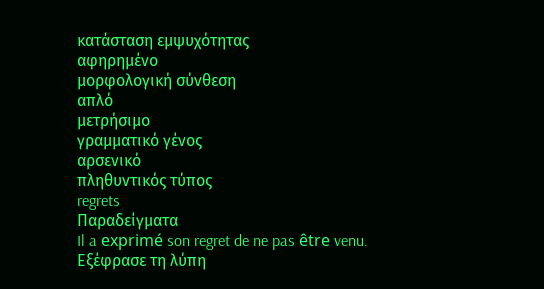κατάσταση εμψυχότητας
αφηρημένο
μορφολογική σύνθεση
απλό
μετρήσιμο
γραμματικό γένος
αρσενικό
πληθυντικός τύπος
regrets
Παραδείγματα
Il a exprimé son regret de ne pas être venu.
Εξέφρασε τη λύπη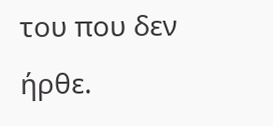του που δεν ήρθε.